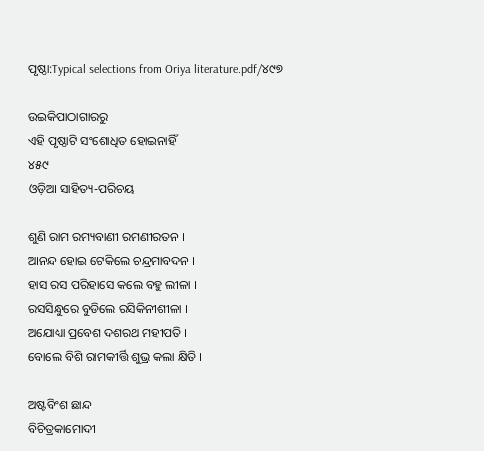ପୃଷ୍ଠା:Typical selections from Oriya literature.pdf/୪୯୭

ଉଇକିପାଠାଗାର‌ରୁ
ଏହି ପୃଷ୍ଠାଟି ସଂଶୋଧିତ ହୋଇନାହିଁ
୪୫୯
ଓଡ଼ିଆ ସାହିତ୍ୟ-ପରିଚୟ

ଶୁଣି ରାମ ରମ୍ୟବାଣୀ ରମଣୀରତନ ।
ଆନନ୍ଦ ହୋଇ ଟେକିଲେ ଚନ୍ଦ୍ରମାବଦନ ।
ହାସ ରସ ପରିହାସେ କଲେ ବ‌ହୁ ଲୀଳା ।
ରସସିନ୍ଧୁରେ ବୁଡିଲେ ରସିକିନୀଶୀଳା ।
ଅଯୋଧ୍ୟା ପ୍ରବେଶ ଦଶରଥ ମହୀପତି ।
ବୋଲେ ବିଶି ରାମକୀର୍ତ୍ତି ଶୁଭ୍ର କଲା କ୍ଷିତି ।

ଅଷ୍ଟବିଂଶ ଛାନ୍ଦ
ବିଚିତ୍ରକାମୋଦୀ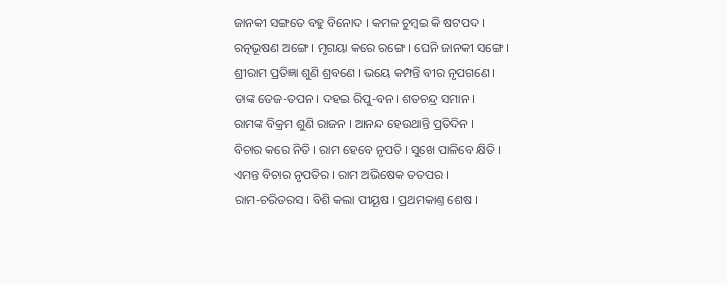ଜାନ‌କୀ ସଙ୍ଗତେ ବ‌ହୁ ବିନୋଦ । କମଳ ଚୁମ୍ବଇ କି ଷ‌ଟପଦ ।
ରତ୍ନଭୂଷଣ ଅଙ୍ଗେ । ମୃଗୟା କରେ ରଙ୍ଗେ । ଘେନି ଜାନ‌କୀ ସଙ୍ଗେ ।
ଶ୍ରୀରାମ ପ୍ରତିଜ୍ଞା ଶୁଣି ଶ୍ରବଣେ । ଭୟେ କମ୍ପନ୍ତି ବୀର ନୃପଗଣେ ।
ତାଙ୍କ ତେଜ-ତପନ । ଦ‌ହଇ ରିପୁ-ବନ । ଶତଚନ୍ଦ୍ର ସମାନ ।
ରାମଙ୍କ ବିକ୍ରମ ଶୁଣି ରାଜନ । ଆନନ୍ଦ ହେଉଥାନ୍ତି ପ୍ରତିଦିନ ।
ବିଚାର କରେ ନିତି । ରାମ ହେବେ ନୃପତି । ସୁଖେ ପାଳିବେ କ୍ଷିତି ।
ଏମନ୍ତ ବିଚାର ନୃପତିର । ରାମ ଅଭିଷେକ ତ‌ତପର ।
ରାମ-ଚରିତରସ । ବିଶି କଲା ପୀୟୂଷ । ପ୍ରଥମକାଣ୍ତ ଶେଷ ।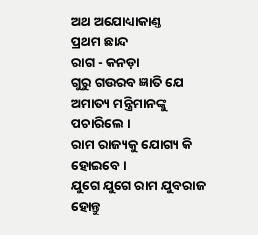ଅଥ ଅଯୋଧ୍ୟାକାଣ୍ତ
ପ୍ରଥମ ଛାନ୍ଦ
ରାଗ - କନଡ଼ା
ଗୁରୁ ଗଉରବ ଜ୍ଞାତି ଯେ ଅମାତ୍ୟ ମନ୍ତ୍ରିମାନଙ୍କୁ ପଚାରିଲେ ।
ରାମ ରାଜ୍ୟକୁ ଯୋଗ୍ୟ କି ହୋଇବେ ।
ଯୁଗେ ଯୁଗେ ରାମ ଯୁବରାଜ ହୋନ୍ତୁ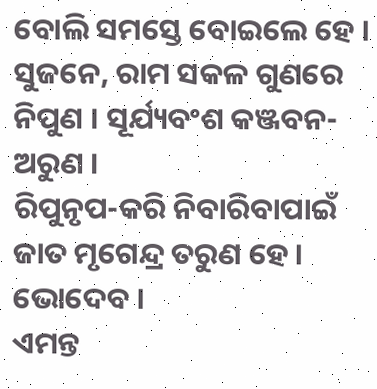ବୋଲି ସମସ୍ତେ ବୋଇଲେ ହେ ।
ସୁଜନେ, ରାମ ସକ‌ଳ ଗୁଣରେ ନିପୁଣ । ସୂର୍ଯ୍ୟବଂଶ କଞ୍ଜବନ-ଅରୁଣ ।
ରିପୁନୃପ-କରି ନିବାରିବାପାଇଁ ଜାତ ମୃଗେନ୍ଦ୍ର ତରୁଣ ହେ । ଭୋଦେବ ।
ଏମନ୍ତ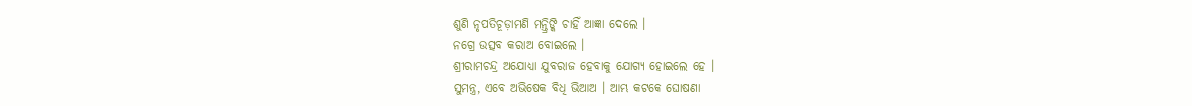ଶୁଣି ନୃପତିଚୂଡ଼ାମଣି ମନ୍ତ୍ରିଙ୍କି ଚାହିଁ ଆଜ୍ଞା ଦେଲେ ।
ନ‌ଗ୍ରେ ଉତ୍ସବ କରାଅ ବୋଇଲେ ।
ଶ୍ରୀରାମଚନ୍ଦ୍ର ଅଯୋଧ୍ୟା ଯୁବରାଜ ହେବାକୁ ଯୋଗ୍ୟ ହୋଇଲେ ହେ ।
ସୁମନ୍ତ୍ର, ଏବେ ଅଭିଷେକ ବିଧି ଭିଆଅ । ଆମ୍ଭ କଟକେ ଘୋଷଣା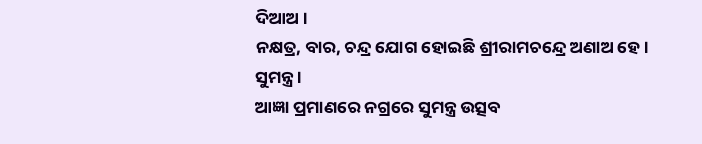ଦିଆଅ ।
ନକ୍ଷତ୍ର, ବାର, ଚନ୍ଦ୍ର ଯୋଗ ହୋଇଛି ଶ୍ରୀରାମଚନ୍ଦ୍ରେ ଅଣାଅ ହେ । ସୁମନ୍ତ୍ର ।
ଆଜ୍ଞା ପ୍ରମାଣରେ ନ‌ଗ୍ରରେ ସୁମନ୍ତ୍ର ଉତ୍ସବ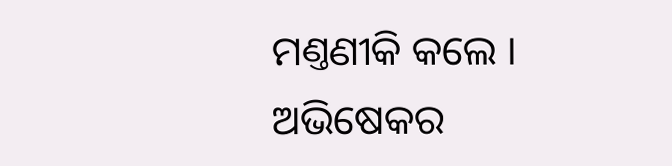ମଣ୍ତଣୀକି କଲେ ।
ଅଭିଷେକର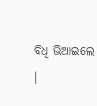ବିଧି ଭିଆଇଲେ ।